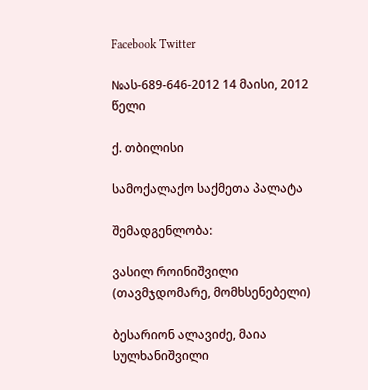Facebook Twitter

№ას-689-646-2012 14 მაისი, 2012 წელი

ქ. თბილისი

სამოქალაქო საქმეთა პალატა

შემადგენლობა:

ვასილ როინიშვილი (თავმჯდომარე, მომხსენებელი)

ბესარიონ ალავიძე, მაია სულხანიშვილი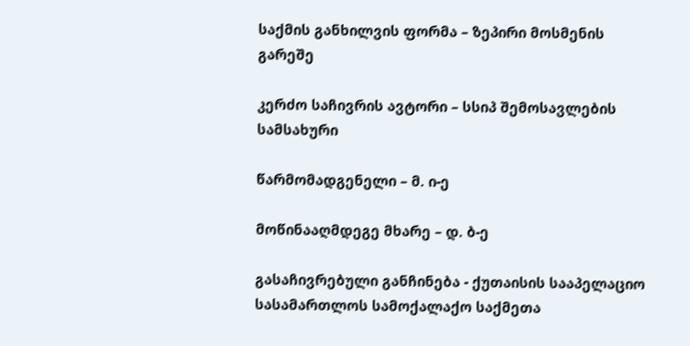საქმის განხილვის ფორმა – ზეპირი მოსმენის გარეშე

კერძო საჩივრის ავტორი – სსიპ შემოსავლების სამსახური

წარმომადგენელი – მ. ი-ე

მოწინააღმდეგე მხარე – დ. ბ-ე

გასაჩივრებული განჩინება - ქუთაისის სააპელაციო სასამართლოს სამოქალაქო საქმეთა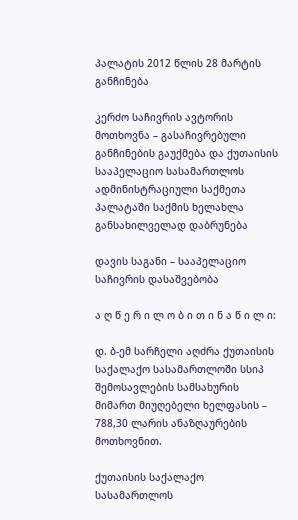პალატის 2012 წლის 28 მარტის განჩინება

კერძო საჩივრის ავტორის მოთხოვნა – გასაჩივრებული განჩინების გაუქმება და ქუთაისის სააპელაციო სასამართლოს ადმინისტრაციული საქმეთა პალატაში საქმის ხელახლა განსახილველად დაბრუნება

დავის საგანი – სააპელაციო საჩივრის დასაშვებობა

ა ღ წ ე რ ი ლ ო ბ ი თ ი ნ ა წ ი ლ ი:

დ. ბ-ემ სარჩელი აღძრა ქუთაისის საქალაქო სასამართლოში სსიპ შემოსავლების სამსახურის მიმართ მიუღებელი ხელფასის – 788,30 ლარის ანაზღაურების მოთხოვნით.

ქუთაისის საქალაქო სასამართლოს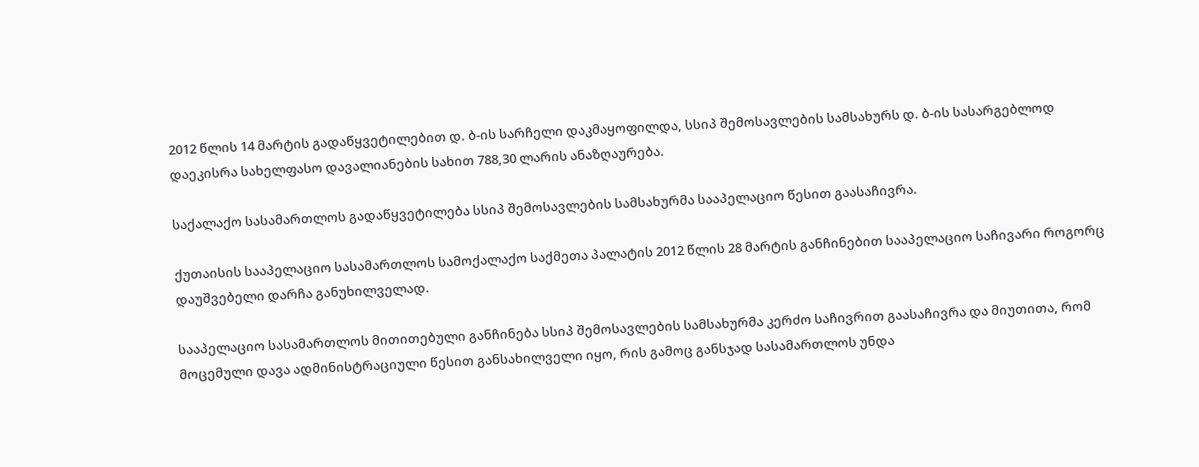2012 წლის 14 მარტის გადაწყვეტილებით დ. ბ-ის სარჩელი დაკმაყოფილდა, სსიპ შემოსავლების სამსახურს დ. ბ-ის სასარგებლოდ დაეკისრა სახელფასო დავალიანების სახით 788,30 ლარის ანაზღაურება.

საქალაქო სასამართლოს გადაწყვეტილება სსიპ შემოსავლების სამსახურმა სააპელაციო წესით გაასაჩივრა.

ქუთაისის სააპელაციო სასამართლოს სამოქალაქო საქმეთა პალატის 2012 წლის 28 მარტის განჩინებით სააპელაციო საჩივარი როგორც დაუშვებელი დარჩა განუხილველად.

სააპელაციო სასამართლოს მითითებული განჩინება სსიპ შემოსავლების სამსახურმა კერძო საჩივრით გაასაჩივრა და მიუთითა, რომ მოცემული დავა ადმინისტრაციული წესით განსახილველი იყო, რის გამოც განსჯად სასამართლოს უნდა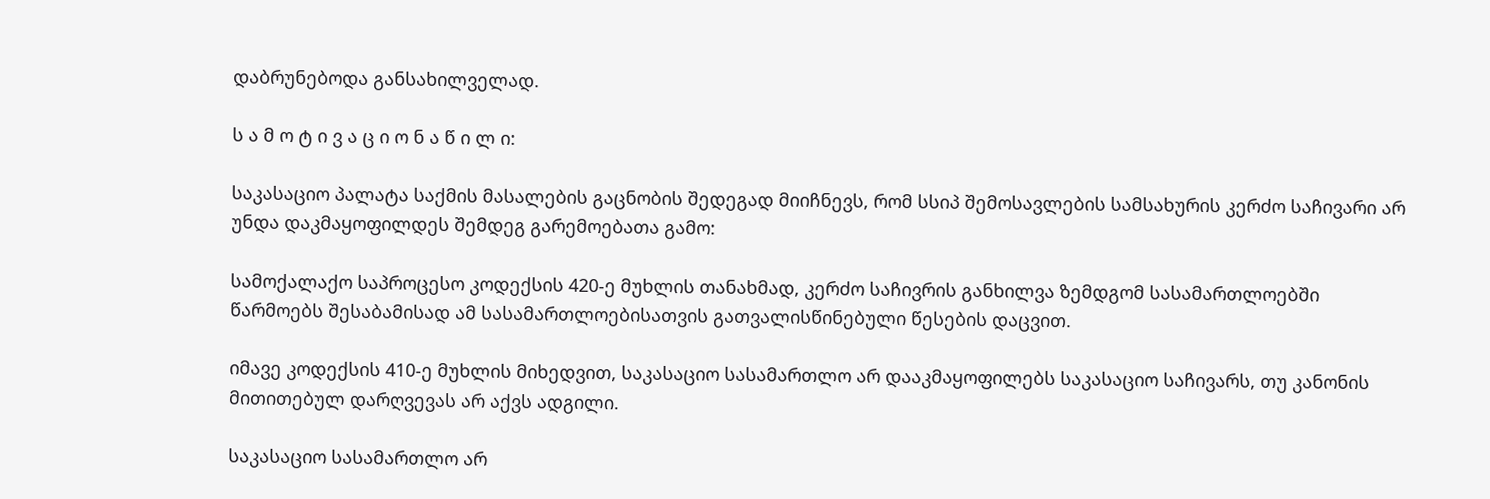დაბრუნებოდა განსახილველად.

ს ა მ ო ტ ი ვ ა ც ი ო ნ ა წ ი ლ ი:

საკასაციო პალატა საქმის მასალების გაცნობის შედეგად მიიჩნევს, რომ სსიპ შემოსავლების სამსახურის კერძო საჩივარი არ უნდა დაკმაყოფილდეს შემდეგ გარემოებათა გამო:

სამოქალაქო საპროცესო კოდექსის 420-ე მუხლის თანახმად, კერძო საჩივრის განხილვა ზემდგომ სასამართლოებში წარმოებს შესაბამისად ამ სასამართლოებისათვის გათვალისწინებული წესების დაცვით.

იმავე კოდექსის 410-ე მუხლის მიხედვით, საკასაციო სასამართლო არ დააკმაყოფილებს საკასაციო საჩივარს, თუ კანონის მითითებულ დარღვევას არ აქვს ადგილი.

საკასაციო სასამართლო არ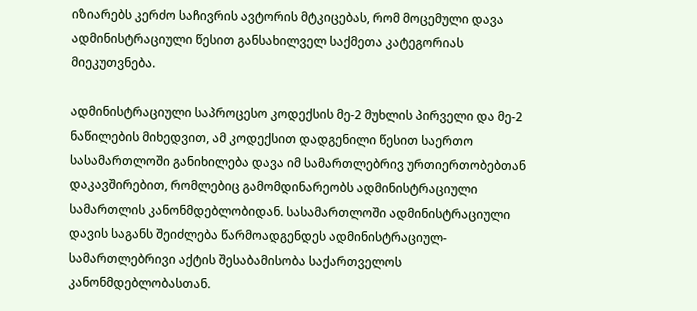იზიარებს კერძო საჩივრის ავტორის მტკიცებას, რომ მოცემული დავა ადმინისტრაციული წესით განსახილველ საქმეთა კატეგორიას მიეკუთვნება.

ადმინისტრაციული საპროცესო კოდექსის მე-2 მუხლის პირველი და მე-2 ნაწილების მიხედვით, ამ კოდექსით დადგენილი წესით საერთო სასამართლოში განიხილება დავა იმ სამართლებრივ ურთიერთობებთან დაკავშირებით, რომლებიც გამომდინარეობს ადმინისტრაციული სამართლის კანონმდებლობიდან. სასამართლოში ადმინისტრაციული დავის საგანს შეიძლება წარმოადგენდეს ადმინისტრაციულ-სამართლებრივი აქტის შესაბამისობა საქართველოს კანონმდებლობასთან.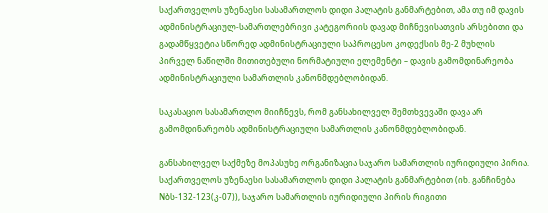საქართველოს უზენაესი სასამართლოს დიდი პალატის განმარტებით, ამა თუ იმ დავის ადმინისტრაციულ-სამართლებრივი კატეგორიის დავად მიჩნევისათვის არსებითი და გადამწყვეტია სწორედ ადმინისტრაციული საპროცესო კოდექსის მე-2 მუხლის პირველ ნაწილში მითითებული ნორმატიული ელემენტი – დავის გამომდინარეობა ადმინისტრაციული სამართლის კანონმდებლობიდან.

საკასაციო სასამართლო მიიჩნევს, რომ განსახილველ შემთხვევაში დავა არ გამომდინარეობს ადმინისტრაციული სამართლის კანონმდებლობიდან.

განსახილველ საქმეზე მოპასუხე ორგანიზაცია საჯარო სამართლის იურიდიული პირია. საქართველოს უზენაესი სასამართლოს დიდი პალატის განმარტებით (იხ. განჩინება Nბს-132-123(კ-07)), საჯარო სამართლის იურიდიული პირის რიგითი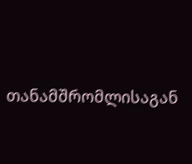თანამშრომლისაგან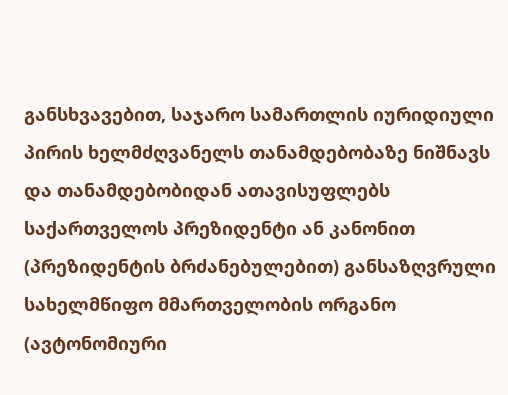განსხვავებით, საჯარო სამართლის იურიდიული პირის ხელმძღვანელს თანამდებობაზე ნიშნავს და თანამდებობიდან ათავისუფლებს საქართველოს პრეზიდენტი ან კანონით (პრეზიდენტის ბრძანებულებით) განსაზღვრული სახელმწიფო მმართველობის ორგანო (ავტონომიური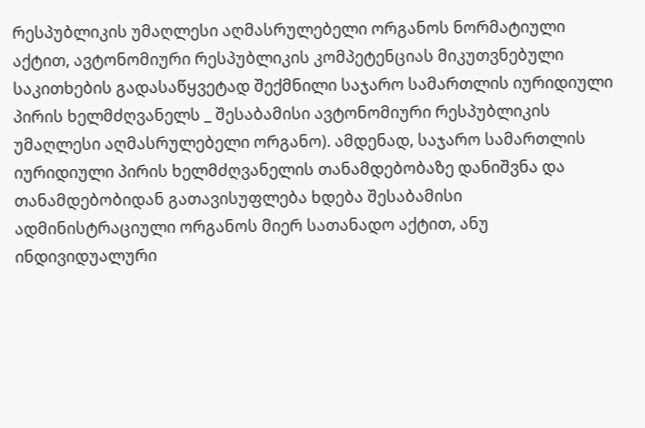რესპუბლიკის უმაღლესი აღმასრულებელი ორგანოს ნორმატიული აქტით, ავტონომიური რესპუბლიკის კომპეტენციას მიკუთვნებული საკითხების გადასაწყვეტად შექმნილი საჯარო სამართლის იურიდიული პირის ხელმძღვანელს _ შესაბამისი ავტონომიური რესპუბლიკის უმაღლესი აღმასრულებელი ორგანო). ამდენად, საჯარო სამართლის იურიდიული პირის ხელმძღვანელის თანამდებობაზე დანიშვნა და თანამდებობიდან გათავისუფლება ხდება შესაბამისი ადმინისტრაციული ორგანოს მიერ სათანადო აქტით, ანუ ინდივიდუალური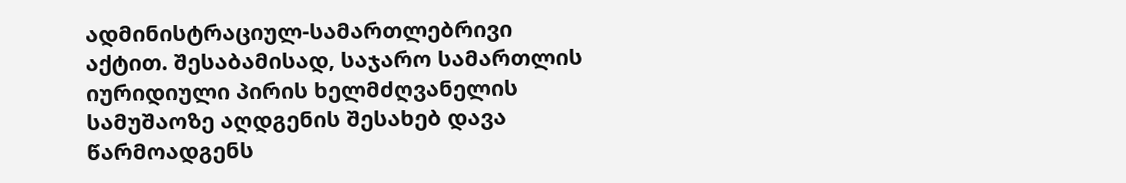ადმინისტრაციულ-სამართლებრივი აქტით. შესაბამისად, საჯარო სამართლის იურიდიული პირის ხელმძღვანელის სამუშაოზე აღდგენის შესახებ დავა წარმოადგენს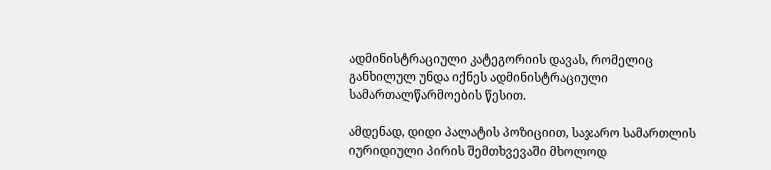ადმინისტრაციული კატეგორიის დავას, რომელიც განხილულ უნდა იქნეს ადმინისტრაციული სამართალწარმოების წესით.

ამდენად, დიდი პალატის პოზიციით, საჯარო სამართლის იურიდიული პირის შემთხვევაში მხოლოდ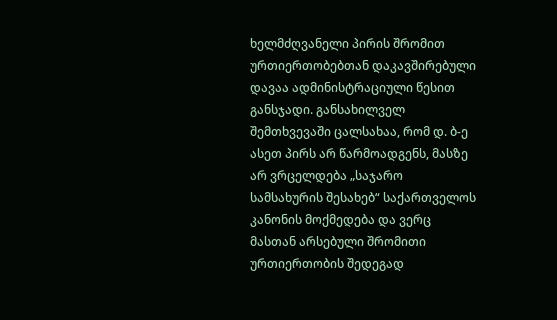ხელმძღვანელი პირის შრომით ურთიერთობებთან დაკავშირებული დავაა ადმინისტრაციული წესით განსჯადი. განსახილველ შემთხვევაში ცალსახაა, რომ დ. ბ-ე ასეთ პირს არ წარმოადგენს, მასზე არ ვრცელდება „საჯარო სამსახურის შესახებ“ საქართველოს კანონის მოქმედება და ვერც მასთან არსებული შრომითი ურთიერთობის შედეგად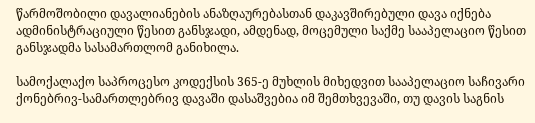წარმოშობილი დავალიანების ანაზღაურებასთან დაკავშირებული დავა იქნება ადმინისტრაციული წესით განსჯადი, ამდენად, მოცემული საქმე სააპელაციო წესით განსჯადმა სასამართლომ განიხილა.

სამოქალაქო საპროცესო კოდექსის 365-ე მუხლის მიხედვით სააპელაციო საჩივარი ქონებრივ-სამართლებრივ დავაში დასაშვებია იმ შემთხვევაში, თუ დავის საგნის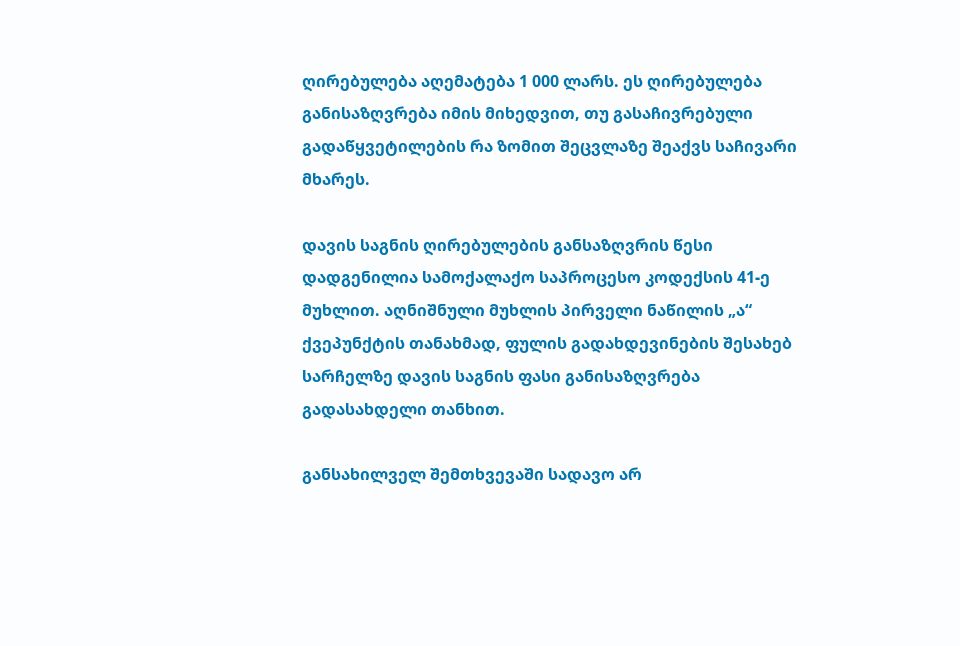ღირებულება აღემატება 1 000 ლარს. ეს ღირებულება განისაზღვრება იმის მიხედვით, თუ გასაჩივრებული გადაწყვეტილების რა ზომით შეცვლაზე შეაქვს საჩივარი მხარეს.

დავის საგნის ღირებულების განსაზღვრის წესი დადგენილია სამოქალაქო საპროცესო კოდექსის 41-ე მუხლით. აღნიშნული მუხლის პირველი ნაწილის „ა“ ქვეპუნქტის თანახმად, ფულის გადახდევინების შესახებ სარჩელზე დავის საგნის ფასი განისაზღვრება გადასახდელი თანხით.

განსახილველ შემთხვევაში სადავო არ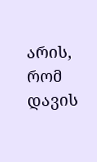არის, რომ დავის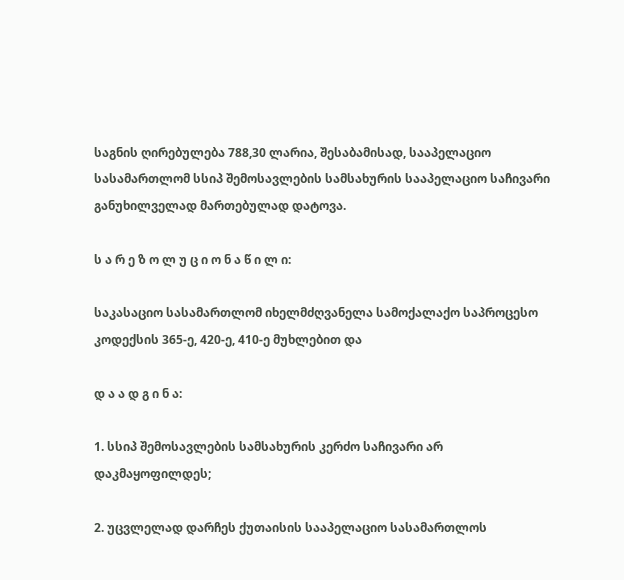საგნის ღირებულება 788,30 ლარია, შესაბამისად, სააპელაციო სასამართლომ სსიპ შემოსავლების სამსახურის სააპელაციო საჩივარი განუხილველად მართებულად დატოვა.

ს ა რ ე ზ ო ლ უ ც ი ო ნ ა წ ი ლ ი:

საკასაციო სასამართლომ იხელმძღვანელა სამოქალაქო საპროცესო კოდექსის 365-ე, 420-ე, 410-ე მუხლებით და

დ ა ა დ გ ი ნ ა:

1. სსიპ შემოსავლების სამსახურის კერძო საჩივარი არ დაკმაყოფილდეს;

2. უცვლელად დარჩეს ქუთაისის სააპელაციო სასამართლოს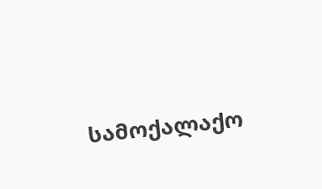სამოქალაქო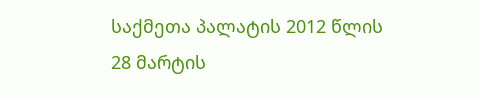საქმეთა პალატის 2012 წლის 28 მარტის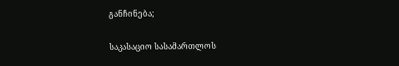განჩინება;

საკასაციო სასამართლოს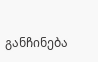განჩინება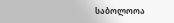საბოლოოა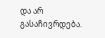და არ გასაჩივრდება.